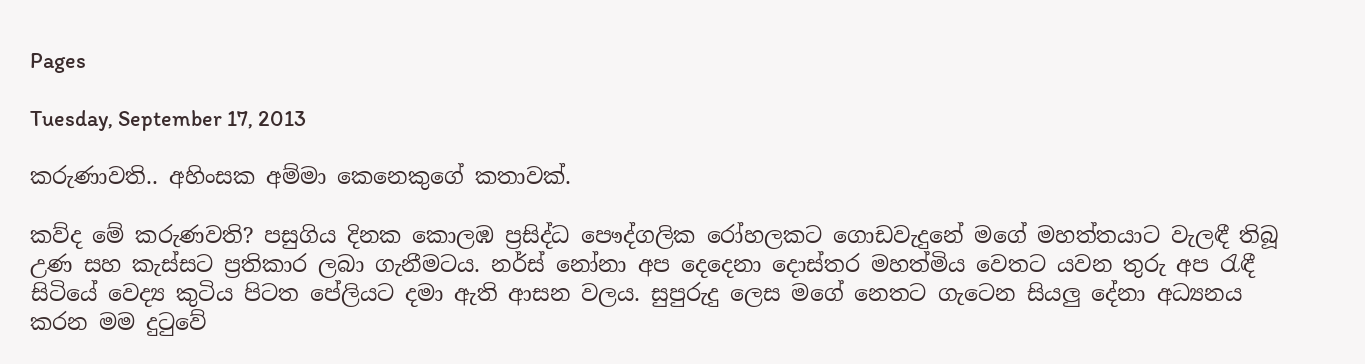Pages

Tuesday, September 17, 2013

කරුණාවති.. අහිංසක අම්මා කෙනෙකුගේ කතාවක්.

කව්ද මේ කරුණවති? පසුගිය දිනක කොලඹ ප්‍රසිද්ධ පෞද්ගලික රෝහලකට ගොඩවැදුනේ මගේ මහත්තයාට වැලඳී තිබූ උණ සහ කැස්සට ප්‍රතිකාර ලබා ගැනීමටය. නර්ස් නෝනා අප දෙදෙනා දොස්තර මහත්මිය වෙතට යවන තුරු අප රැඳී සිටියේ වෙද්‍ය කුටිය පිටත පේලියට දමා ඇති ආසන වලය. සුපුරුදු ලෙස මගේ නෙතට ගැටෙන සියලු දේනා අධ්‍යනය කරන මම දුටුවේ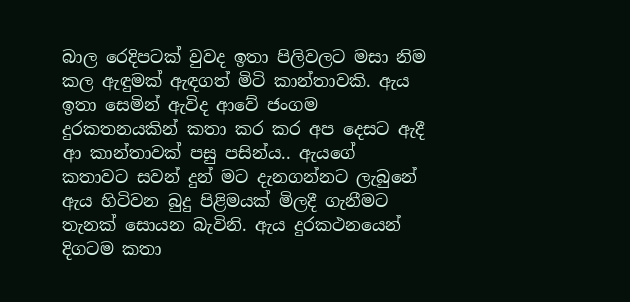බාල රෙදිපටක් වුවද ඉතා පිලිවලට මසා නිම කල ඇඳුමක් ඇඳගත් මිටි කාන්තාවකි. ඇය ඉතා සෙමින් ඇවිද ආවේ ජංගම දුරකතනයකින් කතා කර කර අප දෙසට ඇදී ආ කාන්තාවක් පසු පසින්ය.. ඇයගේ කතාවට සවන් දුන් මට දැනගන්නට ලැබුනේ ඇය හිටිවන බුදු පිළිමයක් මිලදී ගැනීමට තැනක් සොයන බැවිනි. ඇය දුරකථනයෙන් දිගටම කතා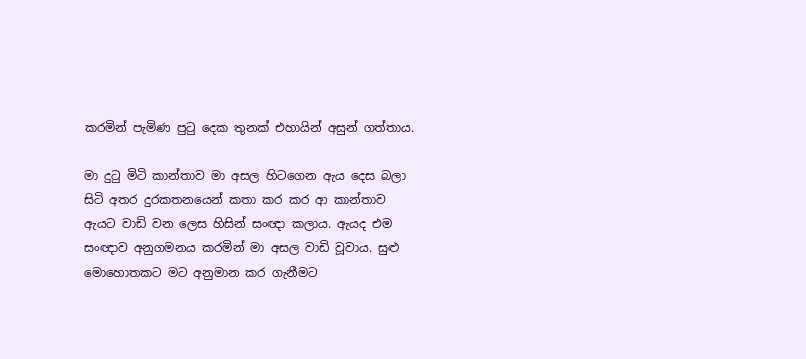කරමින් පැමිණ පුටු දෙක තුනක් එහායින් අසුන් ගත්තාය.

මා දුටු මිටි කාන්තාව මා අසල හිටගෙන ඇය දෙස බලා සිටි අතර දුරකතනයෙන් කතා කර කර ආ කාන්තාව ඇයට වාඩි වන ලෙස හිසින් සංඥා කලාය. ඇයද එම සංඥාව අනුගමනය කරමින් මා අසල වාඩි වූවාය. සුළු මොහොතකට මට අනුමාන කර ගැනීමට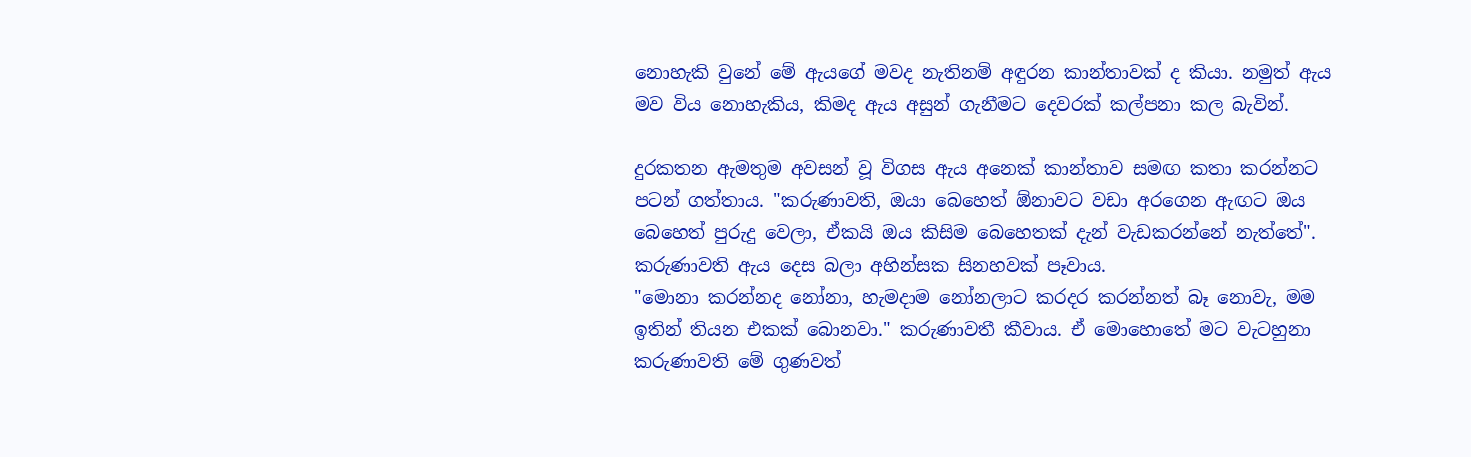නොහැකි වුනේ මේ ඇයගේ මවද නැතිනම් අඳුරන කාන්තාවක් ද කියා. නමුත් ඇය මව විය නොහැකිය, කිමද ඇය අසුන් ගැනීමට දෙවරක් කල්පනා කල බැවින්.

දුරකතන ඇමතුම අවසන් වූ විගස ඇය අනෙක් කාන්තාව සමඟ කතා කරන්නට පටන් ගත්තාය. "කරුණාවති, ඔයා බෙහෙත් ඕනාවට වඩා අරගෙන ඇඟට ඔය බෙහෙත් පුරුදු වෙලා, ඒකයි ඔය කිසිම බෙහෙතක් දැන් වැඩකරන්නේ නැත්තේ". කරුණාවති ඇය දෙස බලා අහින්සක සිනහවක් පෑවාය.
"මොනා කරන්නද නෝනා, හැමදාම නෝනලාට කරදර කරන්නත් බෑ නොවැ, මම ඉතින් තියන එකක් බොනවා." කරුණාවතී කීවාය. ඒ මොහොතේ මට වැටහුනා කරුණාවති මේ ගුණවත්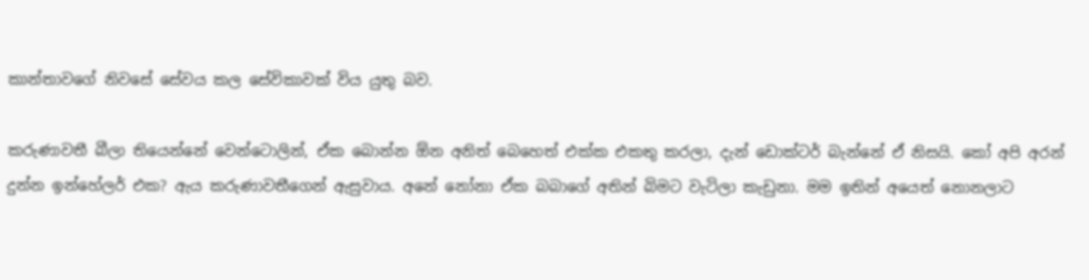කාන්තාවගේ නිවසේ සේවය කල සේවිකාවක් විය යුතු බව.

කරුණාවතී බීලා තියෙන්නේ වෙන්ටොලින්, ඒක බොන්න ඕන අනිත් බෙහෙත් එක්ක එකතු කරලා, දැන් ඩොක්ටර් බැන්නේ ඒ නිසයි. කෝ අපි අරන් දුන්න ඉන්හේලර් එක? ඇය කරුණාවතීගෙන් ඇසුවාය. අනේ නෝනා ඒක බබාගේ අතින් බිමට වැටිලා කැඩුනා. මම ඉතින් අයෙත් නොනලාට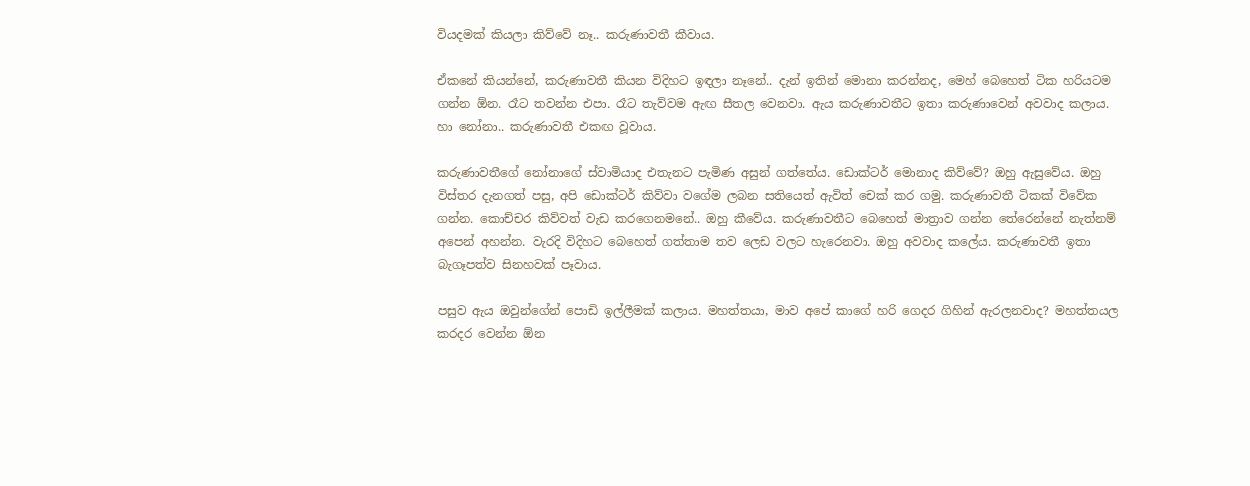වියදමක් කියලා කිව්වේ නෑ.. කරුණාවතී කීවාය.

ඒකනේ කියන්නේ, කරුණාවතී කියන විදිහට ඉඳලා නෑනේ.. දැන් ඉතින් මොනා කරන්නද, මෙහ් බෙහෙත් ටික හරියටම ගන්න ඕන. රෑට තවන්න එපා. රෑට තැව්වම ඇඟ සීතල වෙනවා. ඇය කරුණාවතීට ඉතා කරුණාවෙන් අවවාද කලාය. හා නෝනා.. කරුණාවතී එකඟ වූවාය.

කරුණාවතීගේ නෝනාගේ ස්වාමියාද එතැනට පැමිණ අසුන් ගත්තේය. ඩොක්ටර් මොනාද කිව්වේ? ඔහු ඇසුවේය. ඔහු විස්තර දැනගත් පසු, අපි ඩොක්ටර් කිව්වා වගේම ලබන සතියෙත් ඇවිත් චෙක් කර ගමු. කරුණාවතී ටිකක් විවේක ගන්න. කොච්චර කිව්වත් වැඩ කරගෙනමනේ.. ඔහු කීවේය. කරුණාවතීට බෙහෙත් මාත්‍රාව ගන්න තේරෙන්නේ නැත්නම් අපෙන් අහන්න. වැරදි විදිහට බෙහෙත් ගත්තාම තව ලෙඩ වලට හැරෙනවා. ඔහු අවවාද කලේය. කරුණාවතී ඉතා බැගෑපත්ව සිනහවක් පෑවාය.

පසුව ඇය ඔවුන්ගේන් පොඩි ඉල්ලීමක් කලාය. මහත්තයා, මාව අපේ කාගේ හරි ගෙදර ගිහින් ඇරලනවාද? මහත්තයල කරදර වෙන්න ඕන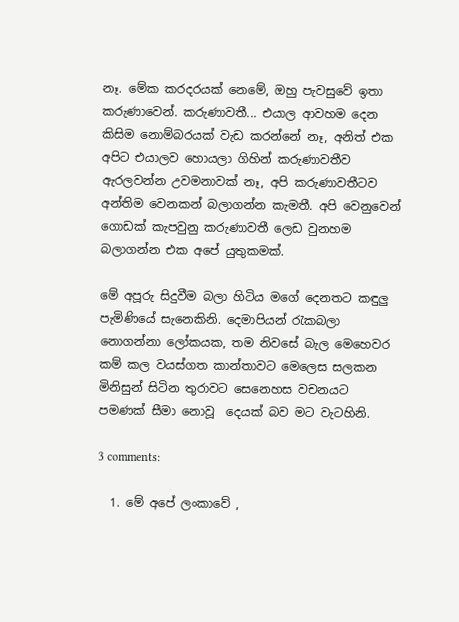නෑ. මේක කරදරයක් නෙමේ, ඔහු පැවසුවේ ඉතා කරුණාවෙන්. කරුණාවතී... එයාල ආවහම දෙන කිසිම නොම්බරයක් වැඩ කරන්නේ නෑ, අනිත් එක අපිට එයාලව හොයලා ගිහින් කරුණාවතීව ඇරලවන්න උවමනාවක් නෑ, අපි කරුණාවතීටව අන්තිම වෙනකන් බලාගන්න කැමතී. අපි වෙනුවෙන් ගොඩක් කැපවුනු කරුණාවතී ලෙඩ වුනහම බලාගන්න එක අපේ යුතුකමක්.

මේ අපූරු සිදුවීම බලා හිටිය මගේ දෙනතට කඳුලු පැමිණියේ සැනෙකිනි. දෙමාපියන් රැකබලා නොගන්නා ලෝකයක, තම නිවසේ බැල මෙහෙවර කම් කල වයස්ගත කාන්තාවට මෙලෙස සලකන මිනිසුන් සිටින තුරාවට සෙනෙහස වචනයට පමණක් සීමා නොවූ  දෙයක් බව මට වැටහිනි.

3 comments:

  1. මේ අපේ ලංකාවේ ,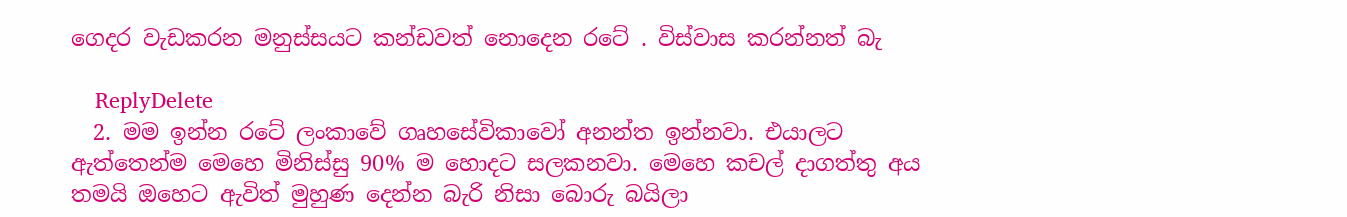ගෙදර වැඩකරන මනුස්සයට කන්ඩවත් නොදෙන රටේ . විස්වාස කරන්නත් බැ

    ReplyDelete
  2. මම ඉන්න රටේ ලංකාවේ ගෘහසේවිකාවෝ අනන්ත ඉන්නවා. එයාලට ඇත්තෙන්ම මෙහෙ මිනිස්සු 90% ම හොදට සලකනවා. මෙහෙ කචල් දාගත්තු අය තමයි ඔහෙට ඇවිත් මුහුණ දෙන්න බැරි නිසා බොරු බයිලා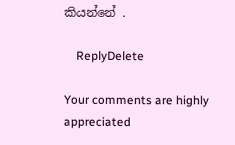කියන්නේ .

    ReplyDelete

Your comments are highly appreciated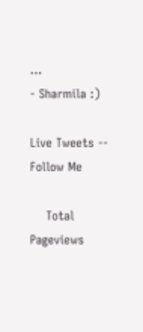...
- Sharmila :)

Live Tweets -- Follow Me

    Total Pageviews